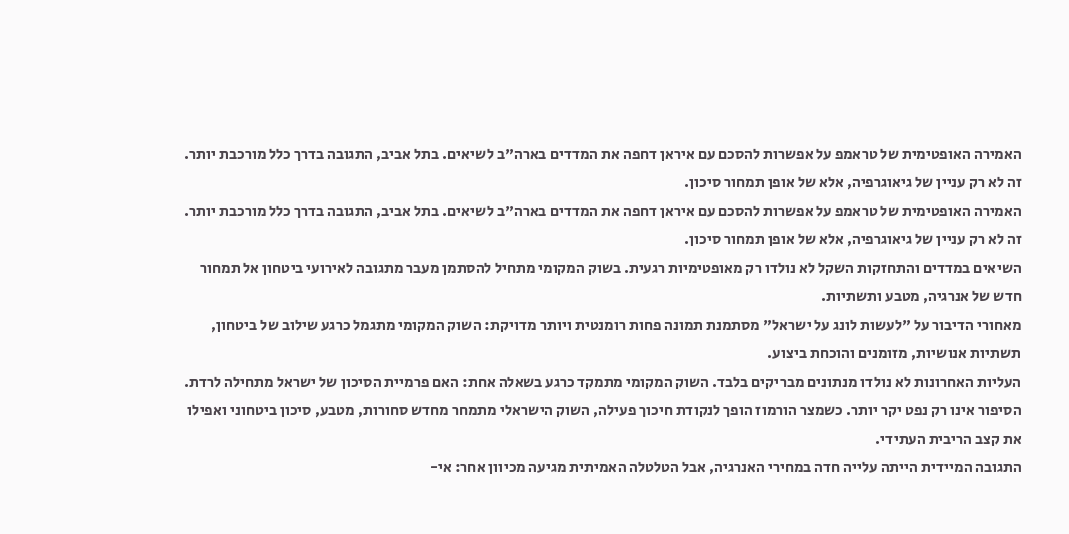האמירה האופטימית של טראמפ על אפשרות להסכם עם איראן דחפה את המדדים בארה"ב לשיאים. בתל אביב, התגובה בדרך כלל מורכבת יותר. זה לא רק עניין של גיאוגרפיה, אלא של אופן תמחור סיכון.
האמירה האופטימית של טראמפ על אפשרות להסכם עם איראן דחפה את המדדים בארה"ב לשיאים. בתל אביב, התגובה בדרך כלל מורכבת יותר. זה לא רק עניין של גיאוגרפיה, אלא של אופן תמחור סיכון.
השיאים במדדים והתחזקות השקל לא נולדו רק מאופטימיות רגעית. בשוק המקומי מתחיל להסתמן מעבר מתגובה לאירועי ביטחון אל תמחור חדש של אנרגיה, מטבע ותשתיות.
מאחורי הדיבור על "לעשות לונג על ישראל" מסתמנת תמונה פחות רומנטית ויותר מדויקת: השוק המקומי מתגמל כרגע שילוב של ביטחון, תשתיות אנושיות, מזומנים והוכחת ביצוע.
העליות האחרונות לא נולדו מנתונים מבריקים בלבד. השוק המקומי מתמקד כרגע בשאלה אחת: האם פרמיית הסיכון של ישראל מתחילה לרדת.
הסיפור אינו רק נפט יקר יותר. כשמצר הורמוז הופך לנקודת חיכוך פעילה, השוק הישראלי מתמחר מחדש סחורות, מטבע, סיכון ביטחוני ואפילו את קצב הריבית העתידי.
התגובה המיידית הייתה עלייה חדה במחירי האנרגיה, אבל הטלטלה האמיתית מגיעה מכיוון אחר: אי-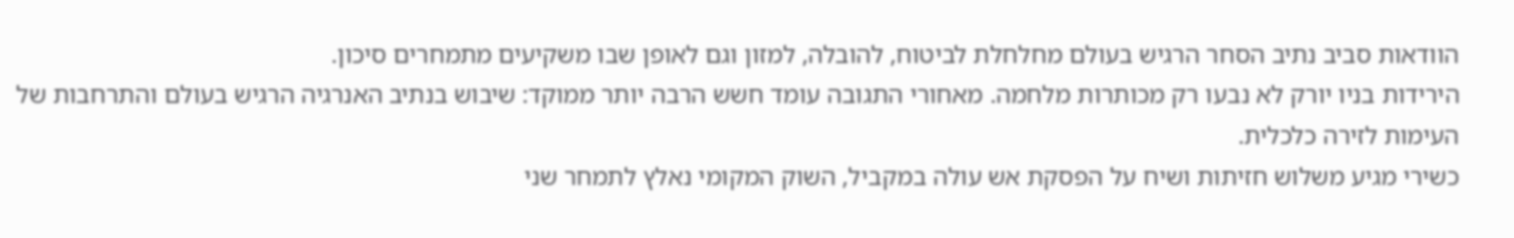הוודאות סביב נתיב הסחר הרגיש בעולם מחלחלת לביטוח, להובלה, למזון וגם לאופן שבו משקיעים מתמחרים סיכון.
הירידות בניו יורק לא נבעו רק מכותרות מלחמה. מאחורי התגובה עומד חשש הרבה יותר ממוקד: שיבוש בנתיב האנרגיה הרגיש בעולם והתרחבות של העימות לזירה כלכלית.
כשירי מגיע משלוש חזיתות ושיח על הפסקת אש עולה במקביל, השוק המקומי נאלץ לתמחר שני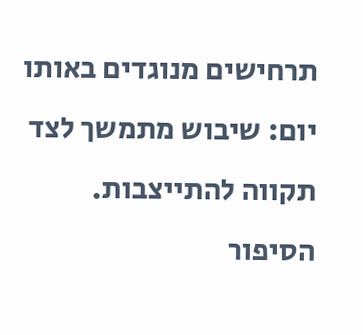תרחישים מנוגדים באותו יום: שיבוש מתמשך לצד תקווה להתייצבות.
הסיפור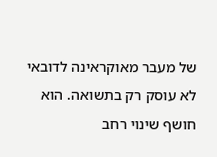של מעבר מאוקראינה לדובאי לא עוסק רק בתשואה. הוא חושף שינוי רחב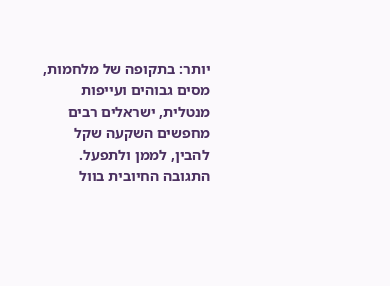יותר: בתקופה של מלחמות, מסים גבוהים ועייפות מנטלית, ישראלים רבים מחפשים השקעה שקל להבין, לממן ולתפעל.
התגובה החיובית בוול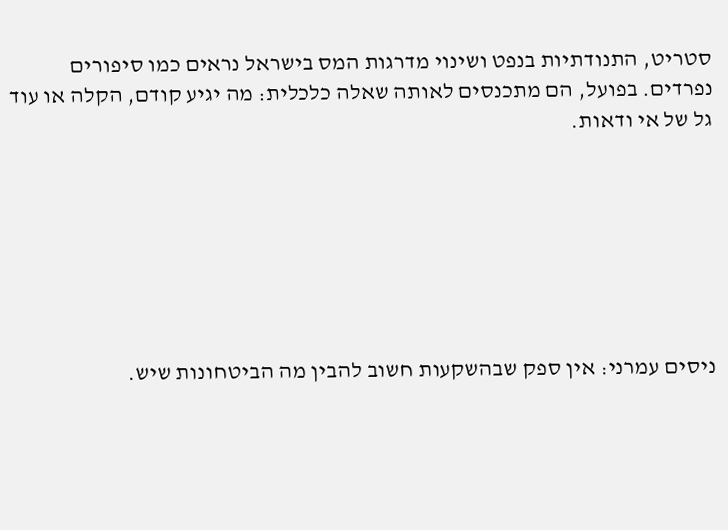סטריט, התנודתיות בנפט ושינוי מדרגות המס בישראל נראים כמו סיפורים נפרדים. בפועל, הם מתכנסים לאותה שאלה כלכלית: מה יגיע קודם, הקלה או עוד גל של אי ודאות.







ניסים עמרני: אין ספק שבהשקעות חשוב להבין מה הביטחונות שיש.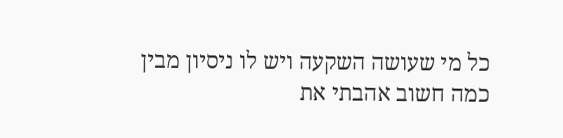כל מי שעושה השקעה ויש לו ניסיון מבין כמה חשוב אהבתי את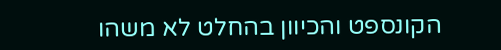הקונספט והכיוון בהחלט לא משהו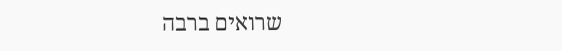שרואים ברבה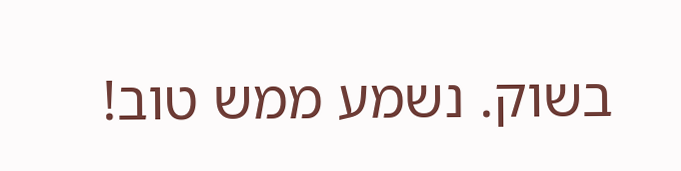בשוק. נשמע ממש טוב!